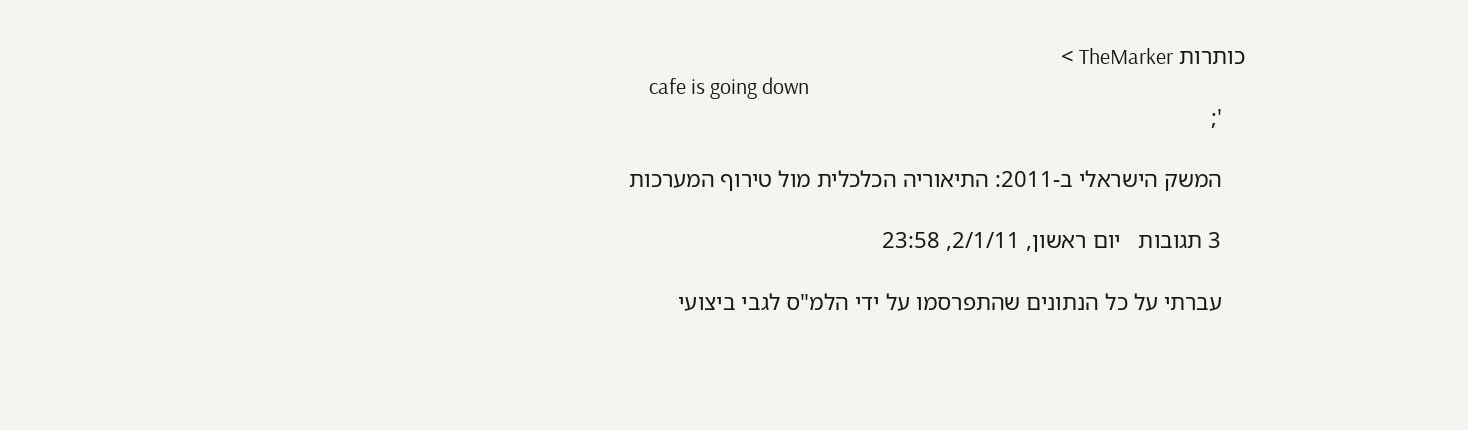כותרות TheMarker >
    cafe is going down
    ';

    המשק הישראלי ב-2011: התיאוריה הכלכלית מול טירוף המערכות

    3 תגובות   יום ראשון, 2/1/11, 23:58

    עברתי על כל הנתונים שהתפרסמו על ידי הלמ"ס לגבי ביצועי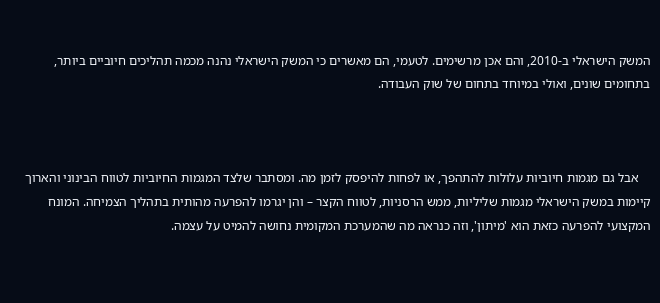המשק הישראלי ב-2010, והם אכן מרשימים. לטעמי, הם מאשרים כי המשק הישראלי נהנה מכמה תהליכים חיוביים ביותר, בתחומים שונים, ואולי במיוחד בתחום של שוק העבודה.



    אבל גם מגמות חיוביות עלולות להתהפך, או לפחות להיפסק לזמן מה. ומסתבר שלצד המגמות החיוביות לטווח הבינוני והארוך קיימות במשק הישראלי מגמות שליליות, ממש הרסניות, לטווח הקצר – והן יגרמו להפרעה מהותית בתהליך הצמיחה. המונח המקצועי להפרעה כזאת הוא 'מיתון', וזה כנראה מה שהמערכת המקומית נחושה להמיט על עצמה.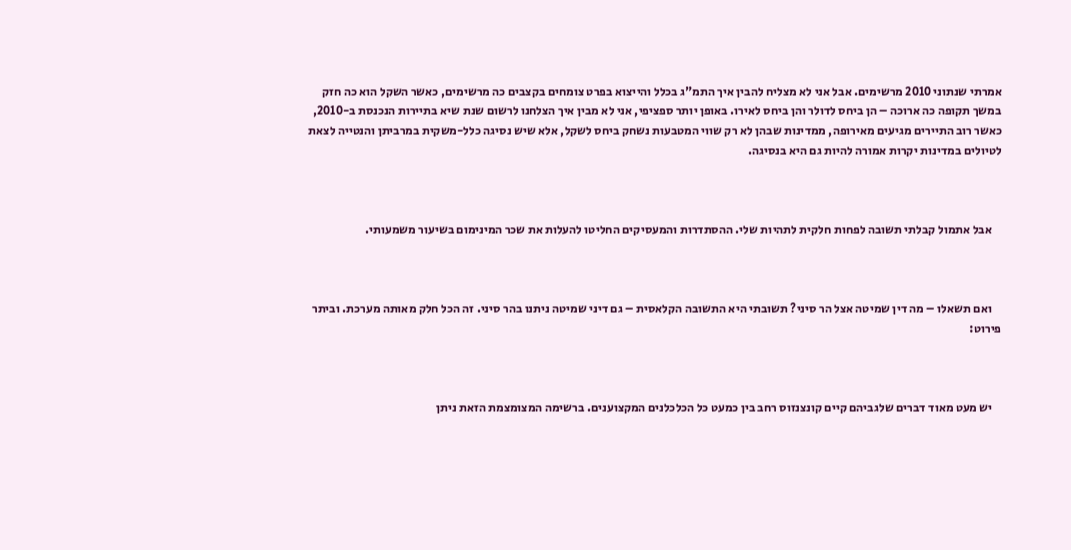אמרתי שנתוני 2010 מרשימים. אבל אני לא מצליח להבין איך התמ"ג בכלל והייצוא בפרט צומחים בקצבים כה מרשימים, כאשר השקל הוא כה חזק במשך תקופה כה ארוכה – הן ביחס לדולר והן ביחס לאירו. באופן יותר ספציפי, אני לא מבין איך הצלחנו לרשום שנת שיא בתיירות הנכנסת ב-2010, כאשר רוב התיירים מגיעים מאירופה, ממדינות שבהן לא רק שווי המטבעות נשחק ביחס לשקל, אלא שיש נסיגה כלל-משקית במרביתן והנטייה לצאת לטיולים במדינות יקרות אמורה להיות גם היא בנסיגה.



    אבל אתמול קבלתי תשובה לפחות חלקית לתהיות שלי. ההסתדרות והמעסיקים החליטו להעלות את שכר המינימום בשיעור משמעותי.



    ואם תשאלו – מה דין שמיטה אצל הר סיני? תשובתי היא התשובה הקלאסית – גם דיני שמיטה ניתנו בהר סיני. זה הכל חלק מאותה מערכת. וביתר פירוט:



    יש מעט מאוד דברים שלגביהם קיים קונצנזוס רחב בין כמעט כל הכלכלנים המקצוענים. ברשימה המצומצמת הזאת ניתן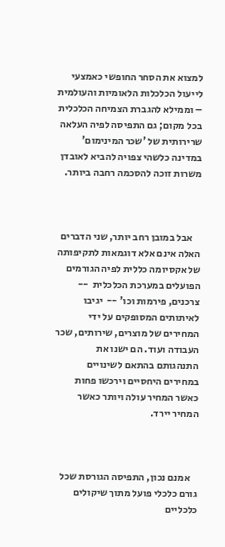למצוא את הסחר החופשי כאמצעי לייעול הכלכלות הלאומיות והעולמית – וממילא להגברת הצמיחה הכלכלית בכל מקום; גם התפיסה לפיה העלאה שרירותית של 'שכר המינימום' במדינה כלשהי צפויה להביא לאובדן משרות זוכה להסכמה רחבה ביותר.



    אבל במובן רחב יותר, שני הדברים האלה אינם אלא דוגמאות לתקיפותה של אקסיומה כללית לפיה הגורמים הפועלים במערכת הכלכלית  -- צרכנים, פירמות וכו' --  יגיבו לאיתותים המסופקים על ידי המחירים של מוצרים, שירותים, שכר העבודה ועוד. הם ישנו את התנהגותם בהתאם לשינויים במחירים היחסיים וירכשו פחות כאשר המחיר עולה ויותר כאשר המחיר יירד.



    אמנם נכון, התפיסה הגורסת שכל גורם כלכלי פועל מתוך שיקולים כלכליים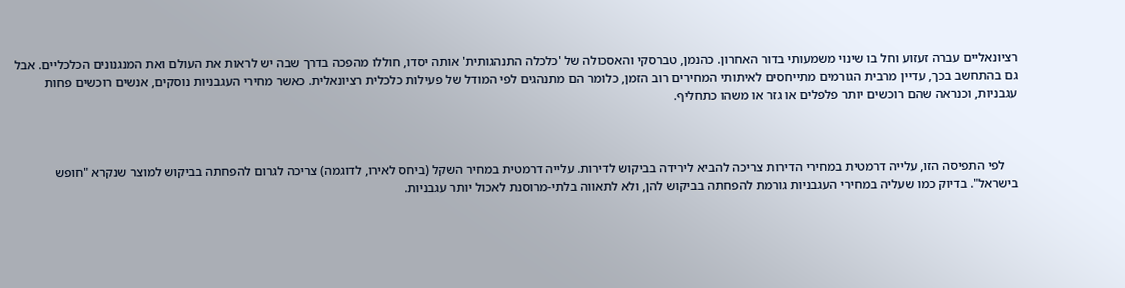רציונאליים עברה זעזוע וחל בו שינוי משמעותי בדור האחרון. כהנמן, טברסקי והאסכולה של 'כלכלה התנהגותית' אותה יסדו, חוללו מהפכה בדרך שבה יש לראות את העולם ואת המנגנונים הכלכליים. אבל גם בהתחשב בכך, עדיין מרבית הגורמים מתייחסים לאיתותי המחירים רוב הזמן, כלומר הם מתנהגים לפי המודל של פעילות כלכלית רציונאלית. כאשר מחירי העגבניות נוסקים, אנשים רוכשים פחות עגבניות, וכנראה שהם רוכשים יותר פלפלים או גזר או משהו כתחליף.



    לפי התפיסה הזו, עלייה דרמטית במחירי הדירות צריכה להביא לירידה בביקוש לדירות. עלייה דרמטית במחיר השקל (ביחס לאירו, לדוגמה) צריכה לגרום להפחתה בביקוש למוצר שנקרא "חופש בישראל". בדיוק כמו שעליה במחירי העגבניות גורמת להפחתה בביקוש להן, ולא לתאווה בלתי-מרוסנת לאכול יותר עגבניות.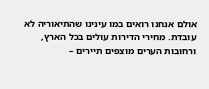אולם אנחנו רואים במו עינינו שהתיאוריה לא עובדת. מחירי הדירות עולים בכל הארץ, ורחובות הערים מוצפים תיירים –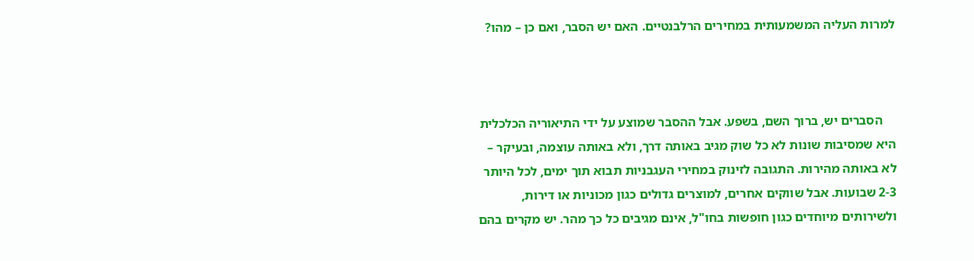למרות העליה המשמעותית במחירים הרלבנטיים. האם יש הסבר, ואם כן – מהו?



    הסברים יש, ברוך השם, בשפע. אבל ההסבר שמוצע על ידי התיאוריה הכלכלית היא שמסיבות שונות לא כל שוק מגיב באותה דרך, ולא באותה עוצמה, ובעיקר – לא באותה מהירות. התגובה לזינוק במחירי העגבניות תבוא תוך ימים, לכל היותר 2-3 שבועות. אבל שווקים אחרים, למוצרים גדולים כגון מכוניות או דירות, ולשירותים מיוחדים כגון חופשות בחו"ל, אינם מגיבים כל כך מהר. יש מקרים בהם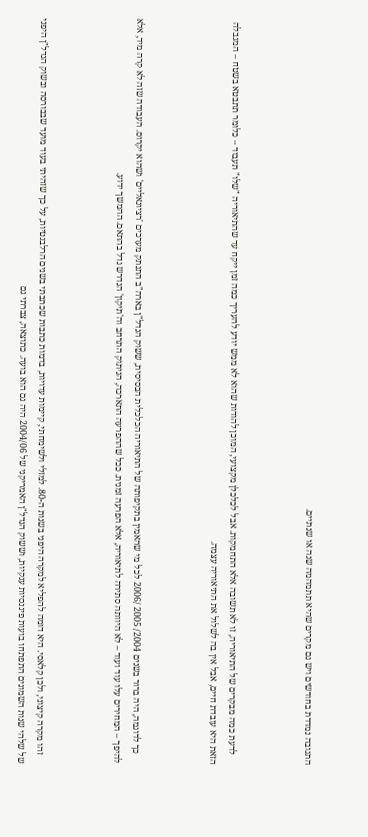התגובה נמדדת בחודשים ויש גם מקרים שהיא תתמהמה שנה או שנתיים.



    לדעת כמה מבקרים של התיאוריה, זו לא תשובה אלא התחמקות. אבל לכלכלן מקצועי, המוכן להודות שהוא לא ממש יודע להעריך כמה זמן ייקח עד שהתיאוריה "שלו" תעבוד – כלומר תתבטא בשטח – המגבלה הזאת היא עובדת חיים, אבל אין בה לשלול את התיאוריה עצמה.



    כך לדוגמה, היה ברור בשנים 2004/ 2005 /2006 לכל מי שהאמין בתקיפותה של התיאוריה הכלכלית הבסיסית, ששוק הנדל"ן בארה"ב התנתק מערכים 'רציונאליים' ושהוא יקרוס. העבודה שזה לא קרה מיד, אלא להיפך – המחירים עלו עוד ועוד – לא היוותה סתירה לתיאוריה, אלא הפרעה זמנית. ככל שההפרעה התארכה, הניתוק התרחב וה'תיקון' הנדרש גדל בהתאם. ההמשך ידוע.



    זהו מקרה קיצוני, ולכן קלאסי. היא דומה להפליא למקרה היפני בשנות ה-80. למזלי ולשימחתי, קיימות עדויות, בדמות כתבות שכתבתי בשנים הרלבנטיות, על כך שזהיתי בעוד מועד שבבורסה ובשוק הנדל"ן היפני של שלהי שנות השמונים התפתחו בועות פיננסיות ענקיות, וששוק הנדל"ן האמריקני של 2004/06 היה גם הוא בועה. כתוצאה, צברתי גם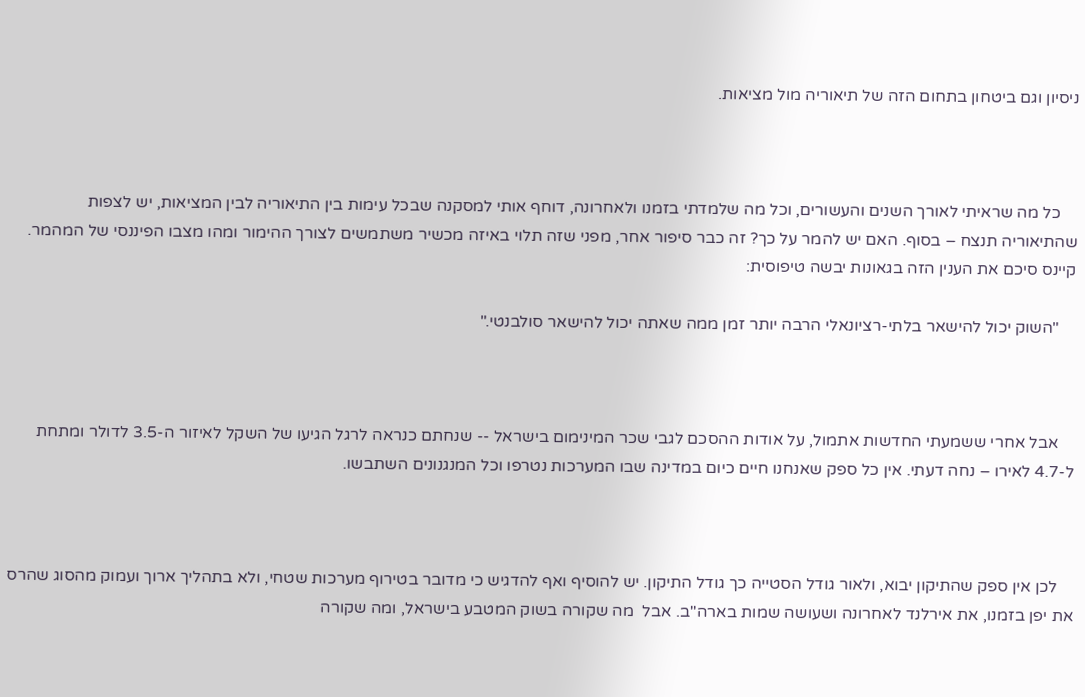ניסיון וגם ביטחון בתחום הזה של תיאוריה מול מציאות.



    כל מה שראיתי לאורך השנים והעשורים, וכל מה שלמדתי בזמנו ולאחרונה, דוחף אותי למסקנה שבכל עימות בין התיאוריה לבין המציאות, יש לצפות שהתיאוריה תנצח – בסוף. האם יש להמר על כך? זה כבר סיפור אחר, מפני שזה תלוי באיזה מכשיר משתמשים לצורך ההימור ומהו מצבו הפיננסי של המהמר. קיינס סיכם את הענין הזה בגאונות יבשה טיפוסית:

    "השוק יכול להישאר בלתי-רציונאלי הרבה יותר זמן ממה שאתה יכול להישאר סולבנטי."



    אבל אחרי ששמעתי החדשות אתמול, על אודות ההסכם לגבי שכר המינימום בישראל -- שנחתם כנראה לרגל הגיעו של השקל לאיזור ה-3.5 לדולר ומתחת ל-4.7 לאירו – נחה דעתי. אין כל ספק שאנחנו חיים כיום במדינה שבו המערכות נטרפו וכל המנגנונים השתבשו.



    לכן אין ספק שהתיקון יבוא, ולאור גודל הסטייה כך גודל התיקון. יש להוסיף ואף להדגיש כי מדובר בטירוף מערכות שטחי, ולא בתהליך ארוך ועמוק מהסוג שהרס את יפן בזמנו, את אירלנד לאחרונה ושעושה שמות בארה"ב. אבל  מה שקורה בשוק המטבע בישראל, ומה שקורה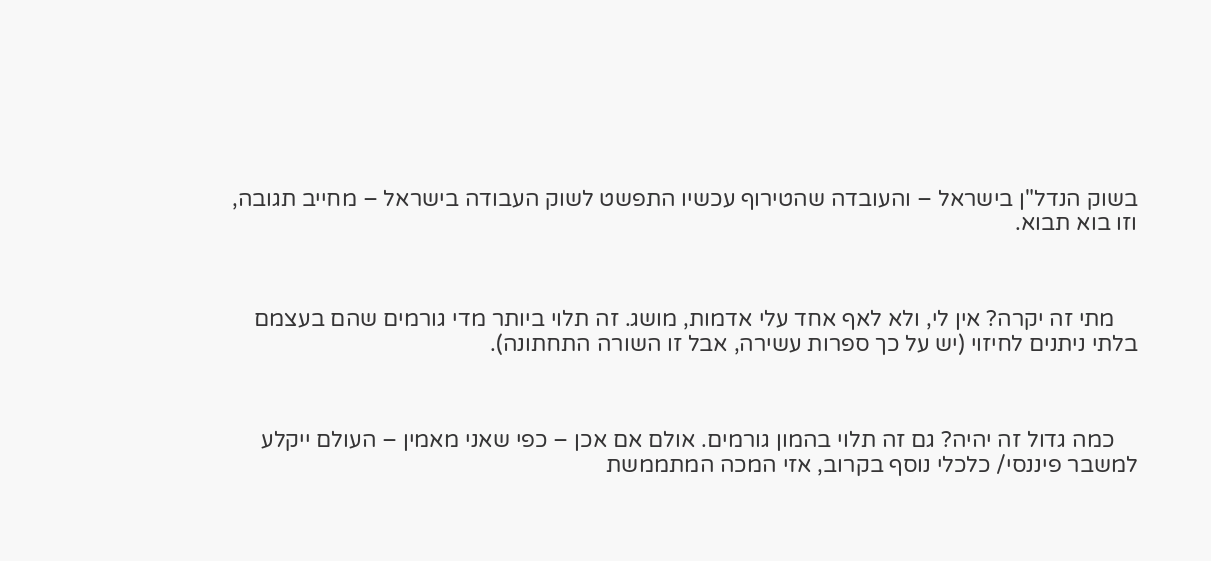בשוק הנדל"ן בישראל – והעובדה שהטירוף עכשיו התפשט לשוק העבודה בישראל – מחייב תגובה, וזו בוא תבוא.



    מתי זה יקרה? אין לי, ולא לאף אחד עלי אדמות, מושג. זה תלוי ביותר מדי גורמים שהם בעצמם בלתי ניתנים לחיזוי (יש על כך ספרות עשירה, אבל זו השורה התחתונה).



    כמה גדול זה יהיה? גם זה תלוי בהמון גורמים. אולם אם אכן – כפי שאני מאמין – העולם ייקלע למשבר פיננסי/ כלכלי נוסף בקרוב, אזי המכה המתממשת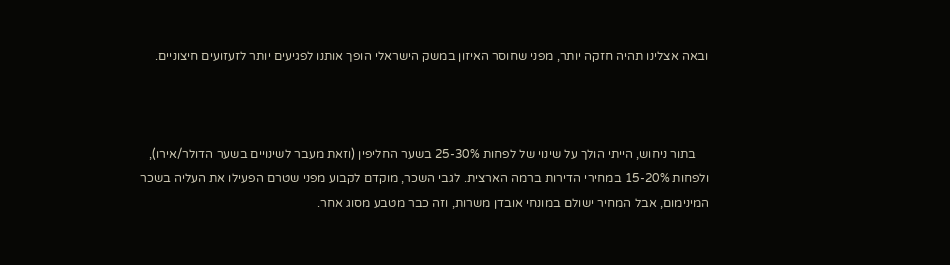ובאה אצלינו תהיה חזקה יותר, מפני שחוסר האיזון במשק הישראלי הופך אותנו לפגיעים יותר לזעזועים חיצוניים.



    בתור ניחוש, הייתי הולך על שינוי של לפחות 25-30% בשער החליפין (וזאת מעבר לשינויים בשער הדולר/אירו), ולפחות 15-20% במחירי הדירות ברמה הארצית. לגבי השכר, מוקדם לקבוע מפני שטרם הפעילו את העליה בשכר המינימום, אבל המחיר ישולם במונחי אובדן משרות, וזה כבר מטבע מסוג אחר.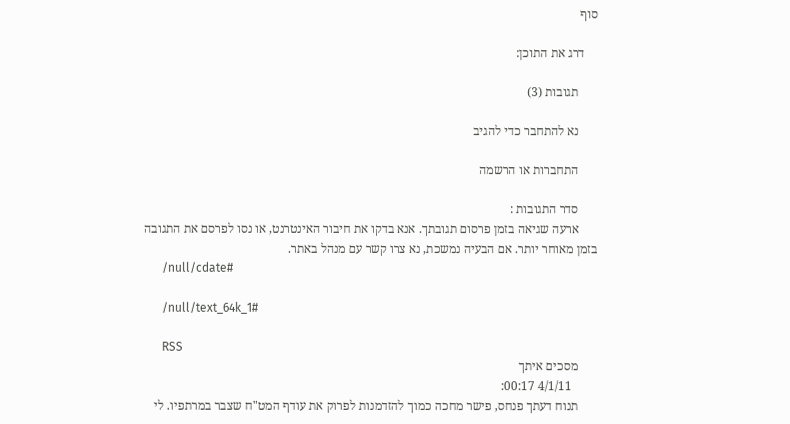סוף

    דרג את התוכן:

      תגובות (3)

      נא להתחבר כדי להגיב

      התחברות או הרשמה

      סדר התגובות :
      ארעה שגיאה בזמן פרסום תגובתך. אנא בדקו את חיבור האינטרנט, או נסו לפרסם את התגובה בזמן מאוחר יותר. אם הבעיה נמשכת, נא צרו קשר עם מנהל באתר.
      /null/cdate#

      /null/text_64k_1#

      RSS
      מסכים איתך
        4/1/11 00:17:
      תנוח דעתך פנחס, פישר מחכה כמוך להזדמנות לפרוק את עודף המט"ח שצבר במרתפיו. לי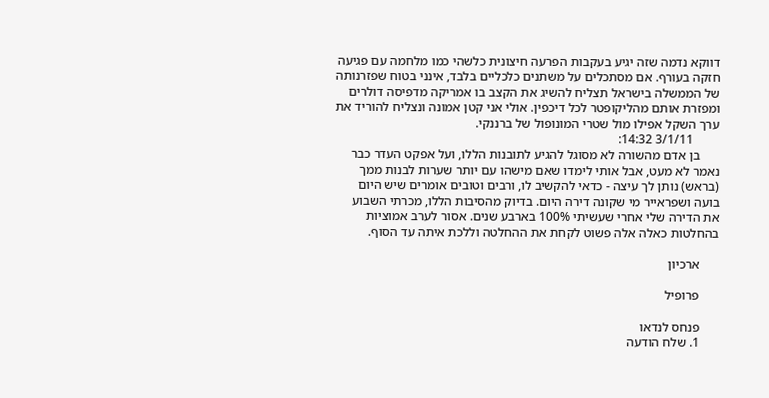דווקא נדמה שזה יגיע בעקבות הפרעה חיצונית כלשהי כמו מלחמה עם פגיעה חזקה בעורף. אם מסתכלים על משתנים כלכליים בלבד, אינני בטוח שפזרנותה של הממשלה בישראל תצליח להשיג את הקצב בו אמריקה מדפיסה דולרים ומפזרת אותם מהליקופטר לכל דיכפין. אולי אני קטן אמונה ונצליח להוריד את ערך השקל אפילו מול שטרי המונופול של ברננקי.
        3/1/11 14:32:
      בן אדם מהשורה לא מסוגל להגיע לתובנות הללו, ועל אפקט העדר כבר נאמר לא מעט, אבל אותי לימדו שאם מישהו עם יותר שערות לבנות ממך (בראש) נותן לך עיצה - כדאי להקשיב לו, ורבים וטובים אומרים שיש היום בועה ושפראייר מי שקונה דירה היום. בדיוק מהסיבות הללו, מכרתי השבוע את הדירה שלי אחרי שעשיתי 100% בארבע שנים. אסור לערב אמוציות בהחלטות כאלה אלה פשוט לקחת את ההחלטה וללכת איתה עד הסוף.

      ארכיון

      פרופיל

      פנחס לנדאו
      1. שלח הודעה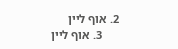2. אוף ליין
      3. אוף ליין